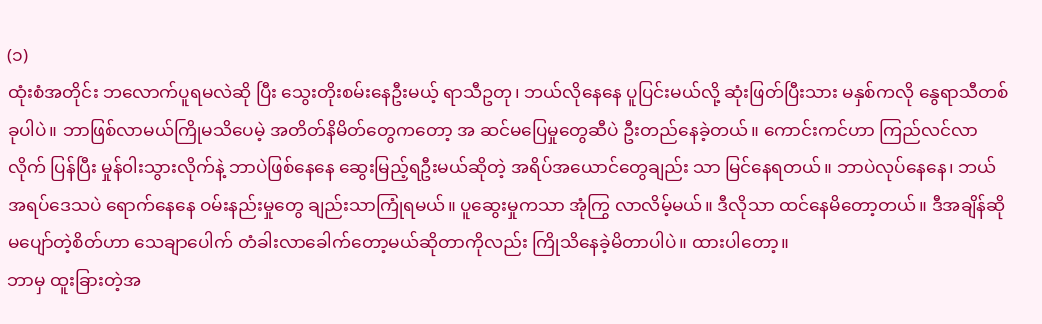(၁)
ထုံးစံအတိုင်း ဘလောက်ပူရမလဲဆို ပြီး သွေးတိုးစမ်းနေဦးမယ့် ရာသီဥတု၊ ဘယ်လိုနေနေ ပူပြင်းမယ်လို့ ဆုံးဖြတ်ပြီးသား မနှစ်ကလို နွေရာသီတစ်ခုပါပဲ။ ဘာဖြစ်လာမယ်ကြိုမသိပေမဲ့ အတိတ်နိမိတ်တွေကတော့ အ ဆင်မပြေမှုတွေဆီပဲ ဦးတည်နေခဲ့တယ်။ ကောင်းကင်ဟာ ကြည်လင်လာလိုက် ပြန်ပြီး မှုန်၀ါးသွားလိုက်နဲ့ ဘာပဲဖြစ်နေနေ ဆွေးမြည့်ရဦးမယ်ဆိုတဲ့ အရိပ်အယောင်တွေချည်း သာ မြင်နေရတယ်။ ဘာပဲလုပ်နေနေ၊ ဘယ်အရပ်ဒေသပဲ ရောက်နေနေ ဝမ်းနည်းမှုတွေ ချည်းသာကြုံရမယ်။ ပူဆွေးမှုကသာ အုံကြွ လာလိမ့်မယ်။ ဒီလိုသာ ထင်နေမိတော့တယ်။ ဒီအချိန်ဆို မပျော်တဲ့စိတ်ဟာ သေချာပေါက် တံခါးလာခေါက်တော့မယ်ဆိုတာကိုလည်း ကြိုသိနေခဲ့မိတာပါပဲ။ ထားပါတော့။
ဘာမှ ထူးခြားတဲ့အ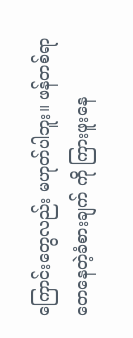ကြောင်းတွေလည်း မဟုတ်ပါဘူး။ ဖန်တစ်ရာတေနေတဲ့ခံစားချက် ကို ကြားဖူးနေ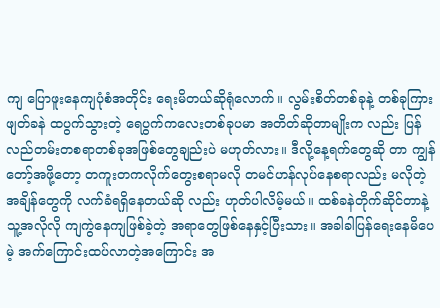ကျ ပြောဖူးနေကျပုံစံအတိုင်း ရေးမိတယ်ဆိုရုံလောက်။ လွမ်းစိတ်တစ်ခုနဲ့ တစ်ခုကြား ဖျတ်ခနဲ ထပွက်သွားတဲ့ ရေပွက်ကလေးတစ်ခုပမာ အတိတ်ဆိုတာမျိုးက လည်း ပြန်လည်တမ်းတစရာတစ်ခုအဖြစ်တွေချည်းပဲ မဟုတ်လား။ ဒီလို့နေ့ရက်တွေဆို တာ ကျွန်တော့်အဖို့တော့ တကူးတကလိုက်တွေးစရာမလို တမင်ဟန်လုပ်နေစရာလည်း မလိုတဲ့ အချိန်တွေကို လက်ခံရရှိနေတယ်ဆို လည်း ဟုတ်ပါလိမ့်မယ်။ ထစ်ခနဲတိုက်ဆိုင်တာနဲ့ သူ့အလိုလို ကျကွဲနေကျဖြစ်ခဲ့တဲ့ အရာတွေဖြစ်နေနှင့်ပြီးသား။ အခါခါပြန်ရေးနေမိပေမဲ့ အက်ကြောင်းထပ်လာတဲ့အကြောင်း အ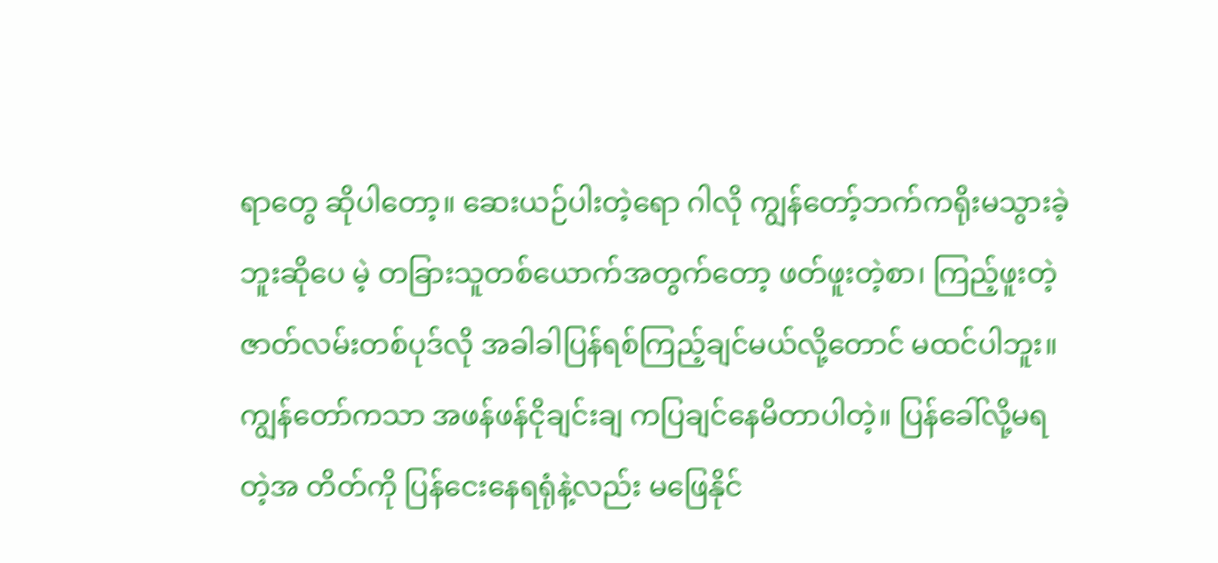ရာတွေ ဆိုပါတော့။ ဆေးယဉ်ပါးတဲ့ရော ဂါလို ကျွန်တော့်ဘက်ကရိုးမသွားခဲ့ဘူးဆိုပေ မဲ့ တခြားသူတစ်ယောက်အတွက်တော့ ဖတ်ဖူးတဲ့စာ၊ ကြည့်ဖူးတဲ့ဇာတ်လမ်းတစ်ပုဒ်လို အခါခါပြန်ရစ်ကြည့်ချင်မယ်လို့တောင် မထင်ပါဘူး။ ကျွန်တော်ကသာ အဖန်ဖန်ငိုချင်းချ ကပြချင်နေမိတာပါတဲ့။ ပြန်ခေါ်လို့မရတဲ့အ တိတ်ကို ပြန်ငေးနေရရုံနဲ့လည်း မဖြေနိုင်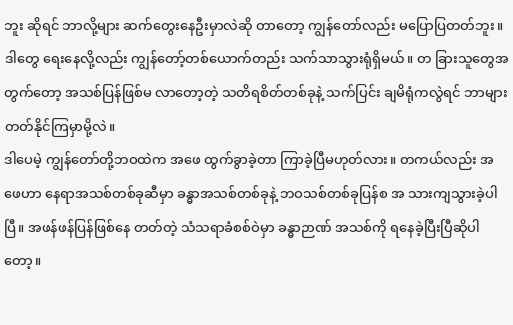ဘူး ဆိုရင် ဘာလို့များ ဆက်တွေးနေဦးမှာလဲဆို တာတော့ ကျွန်တော်လည်း မပြောပြတတ်ဘူး။ ဒါတွေ ရေးနေလို့လည်း ကျွန်တော့်တစ်ယောက်တည်း သက်သာသွားရုံရှိမယ်။ တ ခြားသူတွေအတွက်တော့ အသစ်ပြန်ဖြစ်မ လာတော့တဲ့ သတိရစိတ်တစ်ခုနဲ့ သက်ပြင်း ချမိရုံကလွဲရင် ဘာများတတ်နိုင်ကြမှာမို့လဲ။
ဒါပေမဲ့ ကျွန်တော်တို့ဘဝထဲက အဖေ ထွက်ခွာခဲ့တာ ကြာခဲ့ပြီမဟုတ်လား။ တကယ်လည်း အဖေဟာ နေရာအသစ်တစ်ခုဆီမှာ ခန္ဓာအသစ်တစ်ခုနဲ့ ဘဝသစ်တစ်ခုပြန်စ အ သားကျသွားခဲ့ပါပြီ။ အဖန်ဖန်ပြန်ဖြစ်နေ တတ်တဲ့ သံသရာခံစစ်ဝဲမှာ ခန္ဓာဉာဏ် အသစ်ကို ရနေခဲ့ပြီးပြီဆိုပါတော့။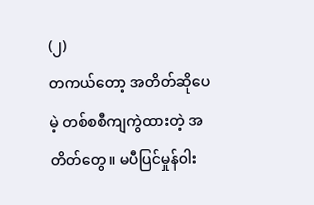(၂)
တကယ်တော့ အတိတ်ဆိုပေမဲ့ တစ်စစီကျကွဲထားတဲ့ အတိတ်တွေ။ မပီပြင်မှုန်၀ါး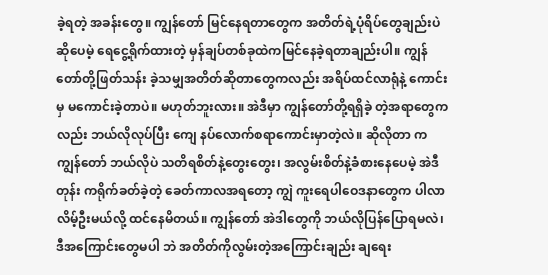ခဲ့ရတဲ့ အခန်းတွေ။ ကျွန်တော် မြင်နေရတာတွေက အတိတ်ရဲ့ပုံရိပ်တွေချည်းပဲဆိုပေမဲ့ ရေငွေ့ရိုက်ထားတဲ့ မှန်ချပ်တစ်ခုထဲကမြင်နေခဲ့ရတာချည်းပါ။ ကျွန်တော်တို့ဖြတ်သန်း ခဲ့သမျှအတိတ်ဆိုတာတွေကလည်း အရိပ်ထင်လာရုံနဲ့ ကောင်းမှ မကောင်းခဲ့တာပဲ။ မဟုတ်ဘူးလား။ အဲဒီမှာ ကျွန်တော်တို့ရရှိခဲ့ တဲ့အရာတွေကလည်း ဘယ်လိုလုပ်ပြီး ကျေ နပ်လောက်စရာကောင်းမှာတဲ့လဲ။ ဆိုလိုတာ က ကျွန်တော် ဘယ်လိုပဲ သတိရစိတ်နဲ့တွေးတွေး၊ အလွမ်းစိတ်နဲ့ခံစားနေပေမဲ့ အဲဒီတုန်း ကရိုက်ခတ်ခဲ့တဲ့ ခေတ်ကာလအရတော့ ကျွဲ ကူးရေပါဝေဒနာတွေက ပါလာလိမ့်ဦးမယ်လို့ ထင်နေမိတယ်။ ကျွန်တော် အဲဒါတွေကို ဘယ်လိုပြန်ပြောရမလဲ၊ ဒီအကြောင်းတွေမပါ ဘဲ အတိတ်ကိုလွမ်းတဲ့အကြောင်းချည်း ချရေး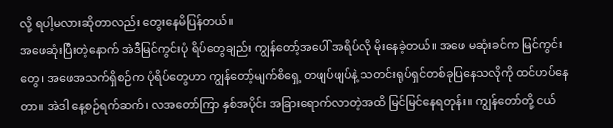လို့ ရပါ့မလားဆိုတာလည်း တွေးနေမိပြန်တယ်။
အဖေဆုံးပြီးတဲ့နောက် အဲဒီမြင်ကွင်းပုံ ရိပ်တွေချည်း ကျွန်တော့်အပေါ် အရိပ်လို မိုးနေခဲ့တယ်။ အဖေ မဆုံးခင်က မြင်ကွင်းတွေ၊ အဖေအသက်ရှိစဉ်က ပုံရိပ်တွေဟာ ကျွန်တော့်မျက်စိရှေ့ တဖျပ်ဖျပ်နဲ့ သတင်းရုပ်ရှင်တစ်ခုပြနေသလိုကို ထင်ဟပ်နေတာ။ အဲဒါ နေ့စဉ်ရက်ဆက်၊ လအတော်ကြာ နှစ်အပိုင်း အခြားရောက်လာတဲ့အထိ မြင်မြင်နေရတုန်း။ ကျွန်တော်တို့ ငယ်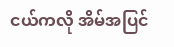ငယ်ကလို အိမ်အပြင်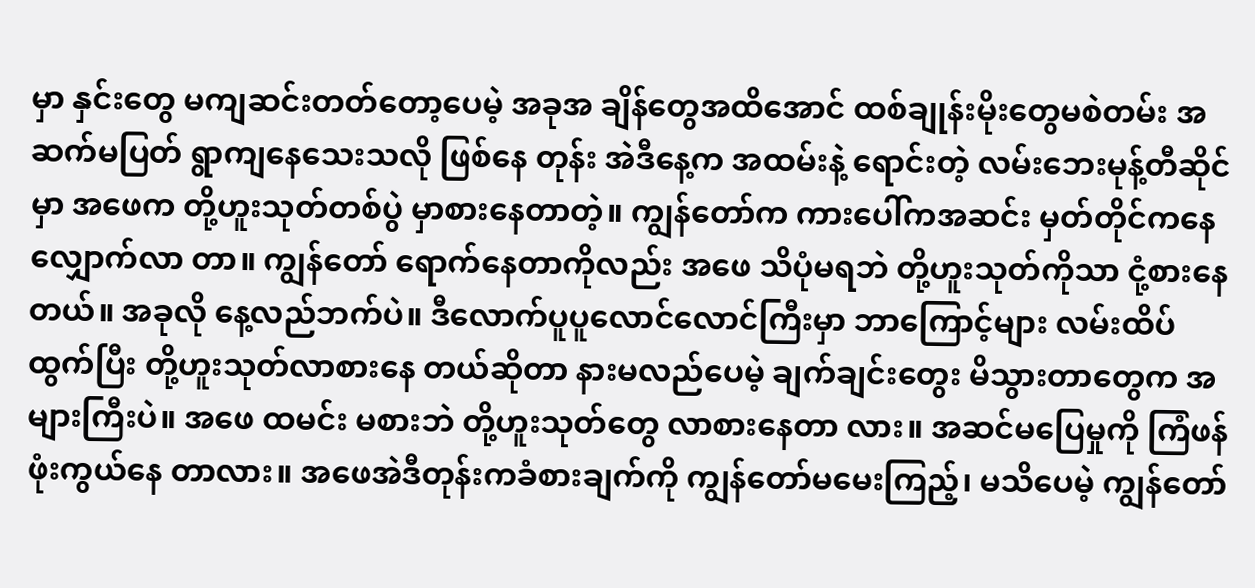မှာ နှင်းတွေ မကျဆင်းတတ်တော့ပေမဲ့ အခုအ ချိန်တွေအထိအောင် ထစ်ချုန်းမိုးတွေမစဲတမ်း အဆက်မပြတ် ရွာကျနေသေးသလို ဖြစ်နေ တုန်း အဲဒီနေ့က အထမ်းနဲ့ ရောင်းတဲ့ လမ်းဘေးမုန့်တီဆိုင်မှာ အဖေက တို့ဟူးသုတ်တစ်ပွဲ မှာစားနေတာတဲ့။ ကျွန်တော်က ကားပေါ်ကအဆင်း မှတ်တိုင်ကနေ လျှောက်လာ တာ။ ကျွန်တော် ရောက်နေတာကိုလည်း အဖေ သိပုံမရဘဲ တို့ဟူးသုတ်ကိုသာ ငုံ့စားနေ တယ်။ အခုလို နေ့လည်ဘက်ပဲ။ ဒီလောက်ပူပူလောင်လောင်ကြီးမှာ ဘာကြောင့်များ လမ်းထိပ်ထွက်ပြီး တို့ဟူးသုတ်လာစားနေ တယ်ဆိုတာ နားမလည်ပေမဲ့ ချက်ချင်းတွေး မိသွားတာတွေက အများကြီးပဲ။ အဖေ ထမင်း မစားဘဲ တို့ဟူးသုတ်တွေ လာစားနေတာ လား။ အဆင်မပြေမှုကို ကြံဖန်ဖုံးကွယ်နေ တာလား။ အဖေအဲဒီတုန်းကခံစားချက်ကို ကျွန်တော်မမေးကြည့်၊ မသိပေမဲ့ ကျွန်တော်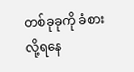တစ်ခုခုကို ခံစားလို့ရနေ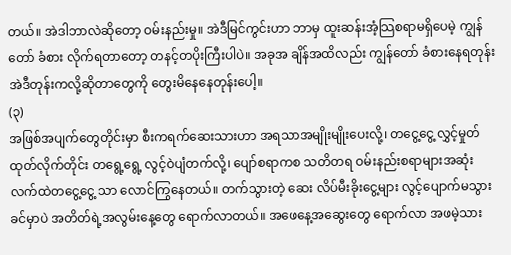တယ်။ အဲဒါဘာလဲဆိုတော့ ဝမ်းနည်းမှု။ အဲဒီမြင်ကွင်းဟာ ဘာမှ ထူးဆန်းအံ့သြစရာမရှိပေမဲ့ ကျွန်တော် ခံစား လိုက်ရတာတော့ တနင့်တပိုးကြီးပါပဲ။ အခုအ ချိန်အထိလည်း ကျွန်တော် ခံစားနေရတုန်း အဲဒီတုန်းကလို့ဆိုတာတွေကို တွေးမိနေနေတုန်းပေါ့။
(၃)
အဖြစ်အပျက်တွေတိုင်းမှာ စီးကရက်ဆေးသားဟာ အရသာအမျိုးမျိုးပေးလို့၊ တငွေ့ငွေ့ လွှင့်မှုတ်ထုတ်လိုက်တိုင်း တရွေ့ရွေ့ လွင့်ဝဲပျံတက်လို့၊ ပျော်စရာကစ သတိတရ ဝမ်းနည်းစရာများအဆုံး လက်ထဲတငွေ့ငွေ့ သာ လောင်ကြွနေတယ်။ တက်သွားတဲ့ ဆေး လိပ်မီးခိုးငွေ့များ လွင့်ပျောက်မသွားခင်မှာပဲ အတိတ်ရဲ့အလွမ်းနေ့တွေ ရောက်လာတယ်။ အဖေနေ့အဆွေးတွေ ရောက်လာ အဖမဲ့သား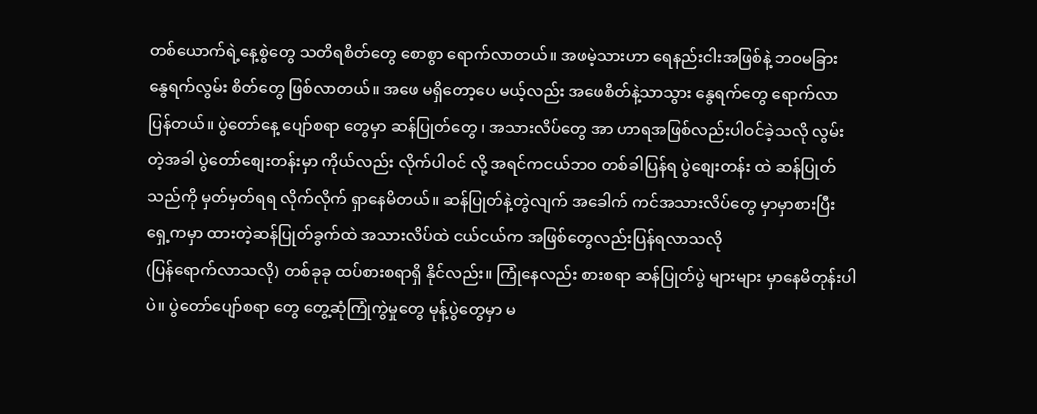တစ်ယောက်ရဲ့နေ့စွဲတွေ သတိရစိတ်တွေ စောစွာ ရောက်လာတယ်။ အဖမဲ့သားဟာ ရေနည်းငါးအဖြစ်နဲ့ ဘဝမခြား နွေရက်လွမ်း စိတ်တွေ ဖြစ်လာတယ်။ အဖေ မရှိတော့ပေ မယ့်လည်း အဖေစိတ်နဲ့သာသွား နွေရက်တွေ ရောက်လာပြန်တယ်။ ပွဲတော်နေ့ ပျော်စရာ တွေမှာ ဆန်ပြုတ်တွေ ၊ အသားလိပ်တွေ အာ ဟာရအဖြစ်လည်းပါဝင်ခဲ့သလို လွမ်းတဲ့အခါ ပွဲတော်စျေးတန်းမှာ ကိုယ်လည်း လိုက်ပါဝင် လို့ အရင်ကငယ်ဘဝ တစ်ခါပြန်ရ ပွဲစျေးတန်း ထဲ ဆန်ပြုတ်သည်ကို မှတ်မှတ်ရရ လိုက်လိုက် ရှာနေမိတယ်။ ဆန်ပြုတ်နဲ့တွဲလျက် အခေါက် ကင်အသားလိပ်တွေ မှာမှာစားပြီး ရှေ့ကမှာ ထားတဲ့ဆန်ပြုတ်ခွက်ထဲ အသားလိပ်ထဲ ငယ်ငယ်က အဖြစ်တွေလည်းပြန်ရလာသလို
(ပြန်ရောက်လာသလို) တစ်ခုခု ထပ်စားစရာရှိ နိုင်လည်း။ ကြုံနေလည်း စားစရာ ဆန်ပြုတ်ပွဲ များများ မှာနေမိတုန်းပါပဲ။ ပွဲတော်ပျော်စရာ တွေ တွေ့ဆုံကြုံကွဲမှုတွေ မုန့်ပွဲတွေမှာ မ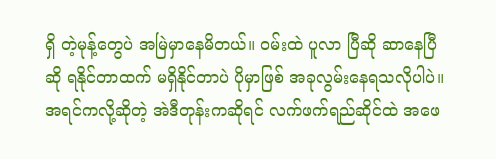ရှိ တဲ့မုန့်တွေပဲ အမြဲမှာနေမိတယ်။ ဝမ်းထဲ ပူလာ ပြီဆို ဆာနေပြီဆို ရနိုင်တာထက် မရှိနိုင်တာပဲ ပိုမှာဖြစ် အခုလွမ်းနေရသလိုပါပဲ။
အရင်ကလို့ဆိုတဲ့ အဲဒီတုန်းကဆိုရင် လက်ဖက်ရည်ဆိုင်ထဲ အဖေ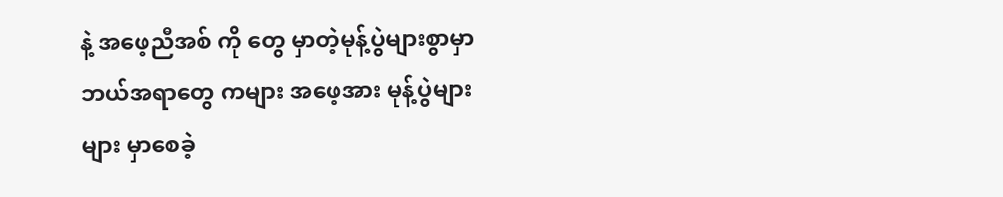နဲ့ အဖေ့ညီအစ် ကို တွေ မှာတဲ့မုန့်ပွဲများစွာမှာ ဘယ်အရာတွေ ကများ အဖေ့အား မုန့်ပွဲများများ မှာစေခဲ့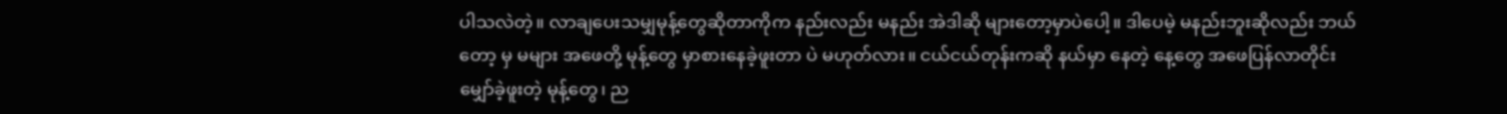ပါသလဲတဲ့။ လာချပေးသမျှမုန့်တွေဆိုတာကိုက နည်းလည်း မနည်း အဲဒါဆို များတော့မှာပဲပေါ့။ ဒါပေမဲ့ မနည်းဘူးဆိုလည်း ဘယ်တော့ မှ မများ အဖေတို့ မုန့်တွေ မှာစားနေခဲ့ဖူးတာ ပဲ မဟုတ်လား။ ငယ်ငယ်တုန်းကဆို နယ်မှာ နေတဲ့ နေ့တွေ အဖေပြန်လာတိုင်း မျှော်ခဲ့ဖူးတဲ့ မုန့်တွေ၊ ည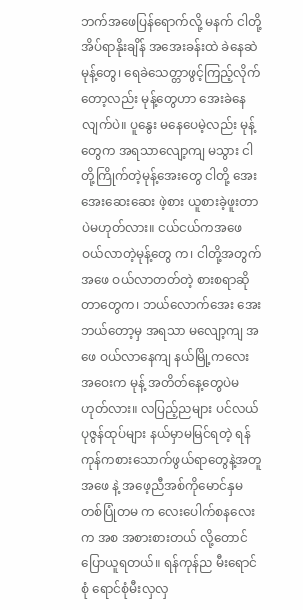ဘက်အဖေပြန်ရောက်လို့ မနက် ငါတို့ အိပ်ရာနိုးချိန် အအေးခန်းထဲ ခဲနေဆဲ မုန့်တွေ၊ ရေခဲသေတ္တာဖွင့်ကြည့်လိုက်တော့လည်း မုန့်တွေဟာ အေးခဲနေလျက်ပဲ။ ပူနွေး မနေပေမဲ့လည်း မုန့်တွေက အရသာလျော့ကျ မသွား ငါတို့ကြိုက်တဲ့မုန့်အေးတွေ ငါတို့ အေး အေးဆေးဆေး ဖဲ့စား ယူစားခဲ့ဖူးတာပဲမဟုတ်လား။ ငယ်ငယ်ကအဖေ ဝယ်လာတဲ့မုန့်တွေ က၊ ငါတို့အတွက် အဖေ ဝယ်လာတတ်တဲ့ စားစရာဆိုတာတွေက၊ ဘယ်လောက်အေး အေး ဘယ်တော့မှ အရသာ မလျော့ကျ အဖေ ဝယ်လာနေကျ နယ်မြို့ကလေး အဝေးက မုန့် အတိတ်နေ့တွေပဲမဟုတ်လား။ လပြည့်ညများ ပင်လယ်ပုဇွန်ထုပ်များ နယ်မှာမမြင်ရတဲ့ ရန် ကုန်ကစားသောက်ဖွယ်ရာတွေနဲ့အတူ အဖေ နဲ့ အဖေ့ညီအစ်ကိုမောင်နှမ တစ်ပြုံတမ က လေးပေါက်စနလေးက အစ အစားစားတယ် လို့တောင် ပြောယူရတယ်။ ရန်ကုန်ည မီးရောင်စုံ ရောင်စုံမီးလှလှ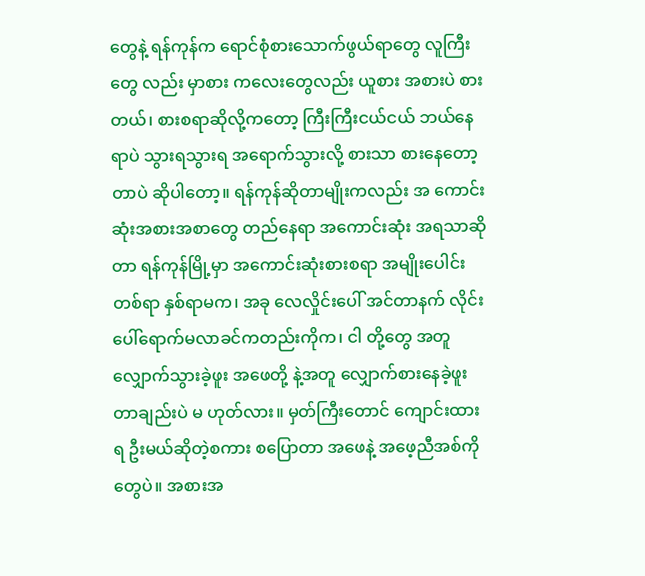တွေနဲ့ ရန်ကုန်က ရောင်စုံစားသောက်ဖွယ်ရာတွေ လူကြီးတွေ လည်း မှာစား ကလေးတွေလည်း ယူစား အစားပဲ စားတယ်၊ စားစရာဆိုလို့ကတော့ ကြီးကြီးငယ်ငယ် ဘယ်နေရာပဲ သွားရသွားရ အရောက်သွားလို့ စားသာ စားနေတော့တာပဲ ဆိုပါတော့။ ရန်ကုန်ဆိုတာမျိုးကလည်း အ ကောင်းဆုံးအစားအစာတွေ တည်နေရာ အကောင်းဆုံး အရသာဆိုတာ ရန်ကုန်မြို့မှာ အကောင်းဆုံးစားစရာ အမျိုးပေါင်းတစ်ရာ နှစ်ရာမက၊ အခု လေလှိုင်းပေါ် အင်တာနက် လိုင်းပေါ်ရောက်မလာခင်ကတည်းကိုက၊ ငါ တို့တွေ အတူလျှောက်သွားခဲ့ဖူး အဖေတို့ နဲ့အတူ လျှောက်စားနေခဲ့ဖူးတာချည်းပဲ မ ဟုတ်လား။ မှတ်ကြီးတောင် ကျောင်းထားရ ဦးမယ်ဆိုတဲ့စကား စပြောတာ အဖေနဲ့ အဖေ့ညီအစ်ကိုတွေပဲ။ အစားအ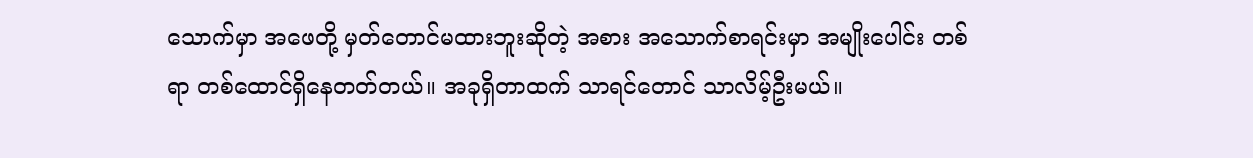သောက်မှာ အဖေတို့ မှတ်တောင်မထားဘူးဆိုတဲ့ အစား အသောက်စာရင်းမှာ အမျိုးပေါင်း တစ်ရာ တစ်ထောင်ရှိနေတတ်တယ်။ အခုရှိတာထက် သာရင်တောင် သာလိမ့်ဦးမယ်။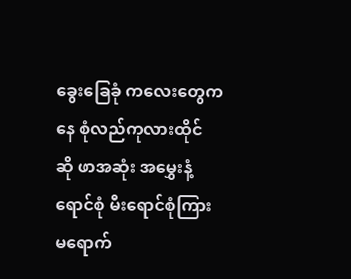ခွေးခြေခုံ ကလေးတွေကနေ စုံလည်ကုလားထိုင် ဆို ဖာအဆုံး အမွှေးနံ့ရောင်စုံ မီးရောင်စုံကြား မရောက်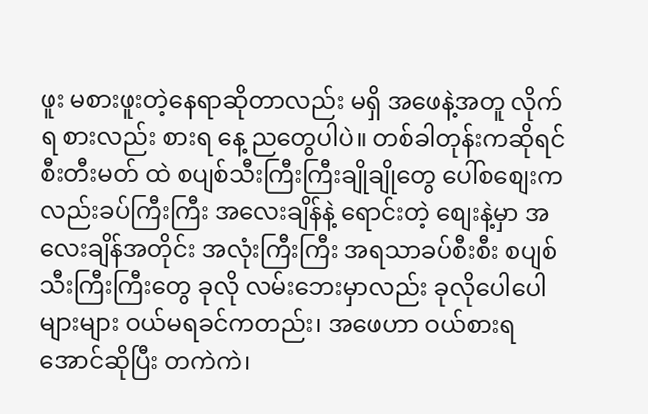ဖူး မစားဖူးတဲ့နေရာဆိုတာလည်း မရှိ အဖေနဲ့အတူ လိုက်ရ စားလည်း စားရ နေ့ ညတွေပါပဲ။ တစ်ခါတုန်းကဆိုရင် စီးတီးမတ် ထဲ စပျစ်သီးကြီးကြီးချိုချိုတွေ ပေါ်စစျေးက လည်းခပ်ကြီးကြီး အလေးချိန်နဲ့ ရောင်းတဲ့ စျေးနဲ့မှာ အလေးချိန်အတိုင်း အလုံးကြီးကြီး အရသာခပ်စီးစီး စပျစ်သီးကြီးကြီးတွေ ခုလို လမ်းဘေးမှာလည်း ခုလိုပေါပေါများများ ဝယ်မရခင်ကတည်း၊ အဖေဟာ ဝယ်စားရ အောင်ဆိုပြီး တကဲကဲ၊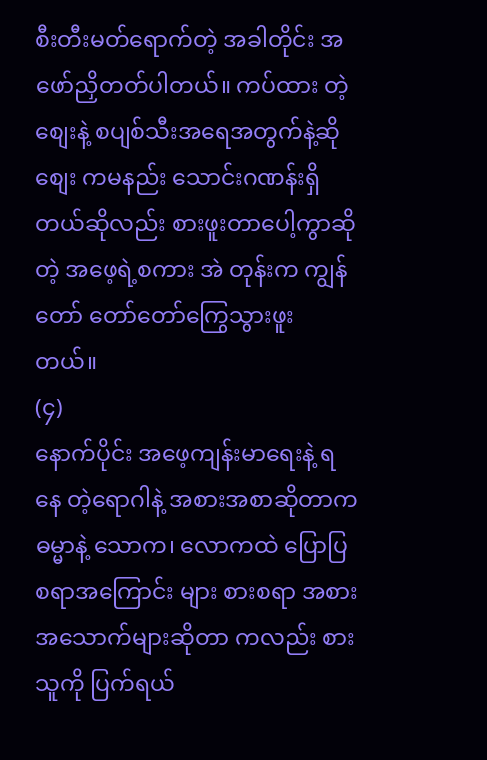စီးတီးမတ်ရောက်တဲ့ အခါတိုင်း အဖော်ညှိတတ်ပါတယ်။ ကပ်ထား တဲ့စျေးနဲ့ စပျစ်သီးအရေအတွက်နဲ့ဆို စျေး ကမနည်း သောင်းဂဏန်းရှိတယ်ဆိုလည်း စားဖူးတာပေါ့ကွာဆိုတဲ့ အဖေ့ရဲ့စကား အဲ တုန်းက ကျွန်တော် တော်တော်ကြွေသွားဖူး တယ်။
(၄)
နောက်ပိုင်း အဖေ့ကျန်းမာရေးနဲ့ ရနေ တဲ့ရောဂါနဲ့ အစားအစာဆိုတာက ဓမ္မာနဲ့ သောက၊ လောကထဲ ပြောပြစရာအကြောင်း များ စားစရာ အစားအသောက်များဆိုတာ ကလည်း စားသူကို ပြက်ရယ်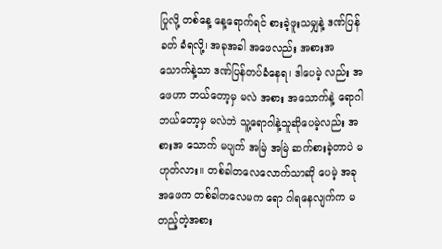ပြုလို့ တစ်နေ့ နေ့ရောက်ရင် စားခဲ့ဖူးသမျှနဲ့ ဒဏ်ပြန်ခတ် ခံရလို့၊ အခုအခါ အဖေလည်း အစားအ သောက်နဲ့သာ ဒဏ်ပြန်တပ်ခံနေရ၊ ဒါပေမဲ့ လည်း အဖေဟာ ဘယ်တော့မှ မလဲ အစား အသောက်နဲ့ ရောဂါ ဘယ်တော့မှ မလဲဘဲ သူ့ရောဂါနဲ့သူဆိုပေမဲ့လည်း အစားအ သောက် မပျက် အမြဲ အမြဲ ဆက်စားခဲ့တာပဲ မဟုတ်လား။ တစ်ခါတလေလောက်သာဆို ပေမဲ့ အခု အဖေက တစ်ခါတလေမက ရော ဂါရနေလျက်က မတည့်တဲ့အစား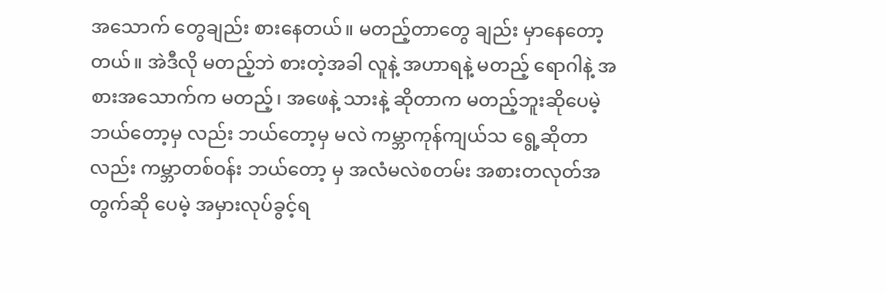အသောက် တွေချည်း စားနေတယ်။ မတည့်တာတွေ ချည်း မှာနေတော့တယ်။ အဲဒီလို မတည့်ဘဲ စားတဲ့အခါ လူနဲ့ အဟာရနဲ့ မတည့် ရောဂါနဲ့ အစားအသောက်က မတည့်၊ အဖေနဲ့ သားနဲ့ ဆိုတာက မတည့်ဘူးဆိုပေမဲ့ ဘယ်တော့မှ လည်း ဘယ်တော့မှ မလဲ ကမ္ဘာကုန်ကျယ်သ ရွေ့ဆိုတာလည်း ကမ္ဘာတစ်ဝန်း ဘယ်တော့ မှ အလံမလဲစတမ်း အစားတလုတ်အတွက်ဆို ပေမဲ့ အမှားလုပ်ခွင့်ရ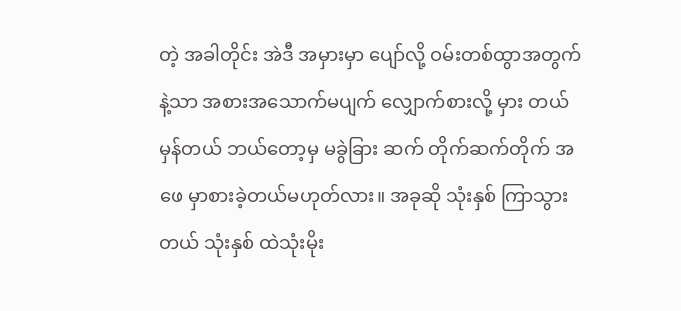တဲ့ အခါတိုင်း အဲဒီ အမှားမှာ ပျော်လို့ ဝမ်းတစ်ထွာအတွက်နဲ့သာ အစားအသောက်မပျက် လျှောက်စားလို့ မှား တယ် မှန်တယ် ဘယ်တော့မှ မခွဲခြား ဆက် တိုက်ဆက်တိုက် အဖေ မှာစားခဲ့တယ်မဟုတ်လား။ အခုဆို သုံးနှစ် ကြာသွားတယ် သုံးနှစ် ထဲသုံးမိုး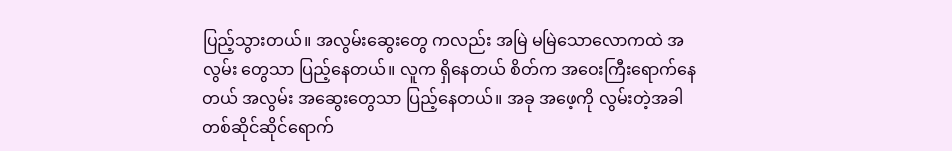ပြည့်သွားတယ်။ အလွမ်းဆွေးတွေ ကလည်း အမြဲ မမြဲသောလောကထဲ အလွမ်း တွေသာ ပြည့်နေတယ်။ လူက ရှိနေတယ် စိတ်က အဝေးကြီးရောက်နေတယ် အလွမ်း အဆွေးတွေသာ ပြည့်နေတယ်။ အခု အဖေ့ကို လွမ်းတဲ့အခါ တစ်ဆိုင်ဆိုင်ရောက်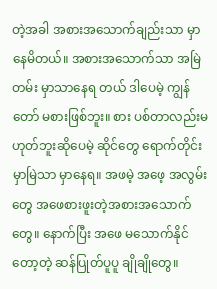တဲ့အခါ အစားအသောက်ချည်းသာ မှာနေမိတယ်။ အစားအသောက်သာ အမြဲတမ်း မှာသာနေရ တယ် ဒါပေမဲ့ ကျွန်တော် မစားဖြစ်ဘူး။ စား ပစ်တာလည်းမဟုတ်ဘူးဆိုပေမဲ့ ဆိုင်တွေ ရောက်တိုင်း မှာမြဲသာ မှာနေရ။ အဖမဲ့ အဖေ့ အလွမ်းတွေ အဖေစားဖူးတဲ့အစားအသောက် တွေ။ နောက်ပြီး အဖေ မသောက်နိုင်တော့တဲ့ ဆန်ပြုတ်ပူပူ ချိုချိုတွေ။